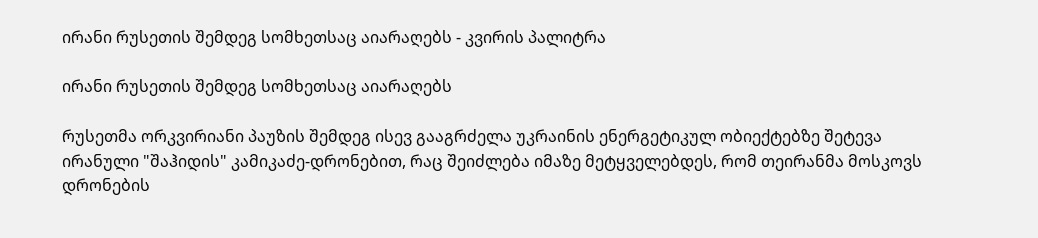ირანი რუსეთის შემდეგ სომხეთსაც აიარაღებს - კვირის პალიტრა

ირანი რუსეთის შემდეგ სომხეთსაც აიარაღებს

რუსეთმა ორკვირიანი პაუზის შემდეგ ისევ გააგრძელა უკრაინის ენერგეტიკულ ობიექტებზე შეტევა ირანული "შაჰიდის" კამიკაძე-დრონებით, რაც შეიძლება იმაზე მეტყველებდეს, რომ თეირანმა მოსკოვს დრონების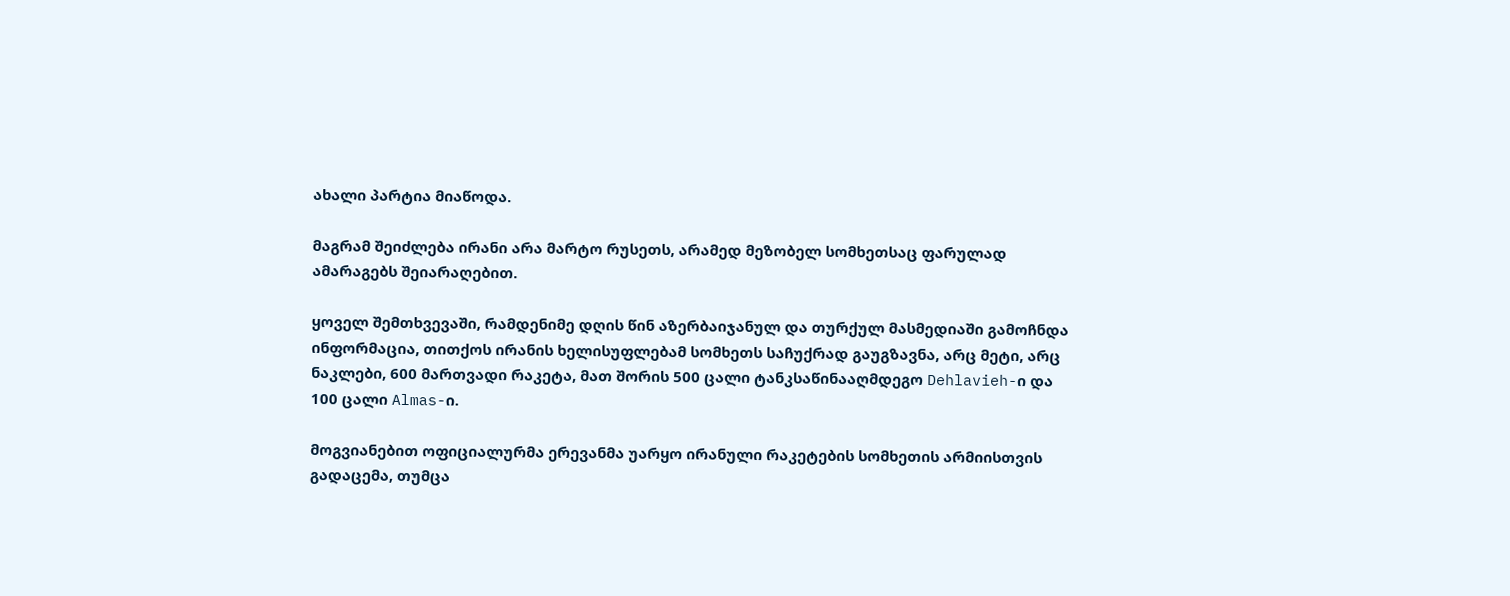ახალი პარტია მიაწოდა.

მაგრამ შეიძლება ირანი არა მარტო რუსეთს, არამედ მეზობელ სომხეთსაც ფარულად ამარაგებს შეიარაღებით.

ყოველ შემთხვევაში, რამდენიმე დღის წინ აზერბაიჯანულ და თურქულ მასმედიაში გამოჩნდა ინფორმაცია, თითქოს ირანის ხელისუფლებამ სომხეთს საჩუქრად გაუგზავნა, არც მეტი, არც ნაკლები, 600 მართვადი რაკეტა, მათ შორის 500 ცალი ტანკსაწინააღმდეგო Dehlavieh-ი და 100 ცალი Almas-ი.

მოგვიანებით ოფიციალურმა ერევანმა უარყო ირანული რაკეტების სომხეთის არმიისთვის გადაცემა, თუმცა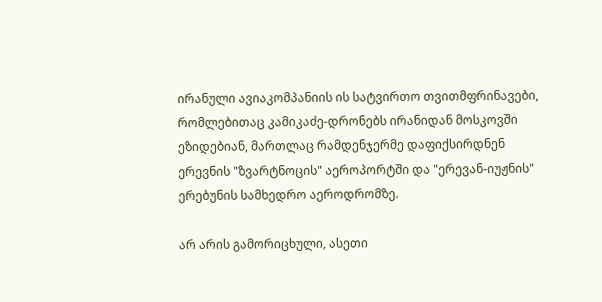ირანული ავიაკომპანიის ის სატვირთო თვითმფრინავები, რომლებითაც კამიკაძე-დრონებს ირანიდან მოსკოვში ეზიდებიან, მართლაც რამდენჯერმე დაფიქსირდნენ ერევნის "ზვარტნოცის" აეროპორტში და "ერევან-იუჟნის" ერებუნის სამხედრო აეროდრომზე.

არ არის გამორიცხული, ასეთი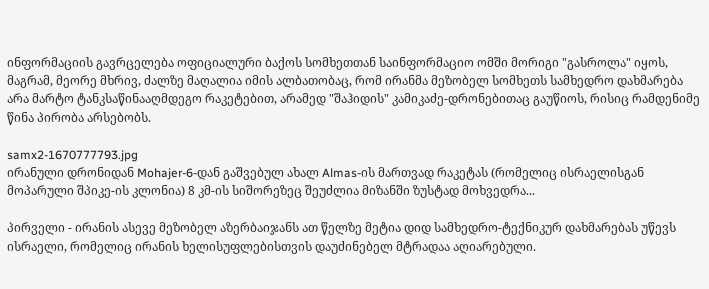ინფორმაციის გავრცელება ოფიციალური ბაქოს სომხეთთან საინფორმაციო ომში მორიგი "გასროლა" იყოს, მაგრამ, მეორე მხრივ, ძალზე მაღალია იმის ალბათობაც, რომ ირანმა მეზობელ სომხეთს სამხედრო დახმარება არა მარტო ტანკსაწინააღმდეგო რაკეტებით, არამედ "შაჰიდის" კამიკაძე-დრონებითაც გაუწიოს, რისიც რამდენიმე წინა პირობა არსებობს.

samx2-1670777793.jpg
ირანული დრონიდან Mohajer-6-დან გაშვებულ ახალ Almas-ის მართვად რაკეტას (რომელიც ისრაელისგან მოპარული შპიკე-ის კლონია) 8 კმ-ის სიშორეზეც შეუძლია მიზანში ზუსტად მოხვედრა...

პირველი - ირანის ასევე მეზობელ აზერბაიჯანს ათ წელზე მეტია დიდ სამხედრო-ტექნიკურ დახმარებას უწევს ისრაელი, რომელიც ირანის ხელისუფლებისთვის დაუძინებელ მტრადაა აღიარებული.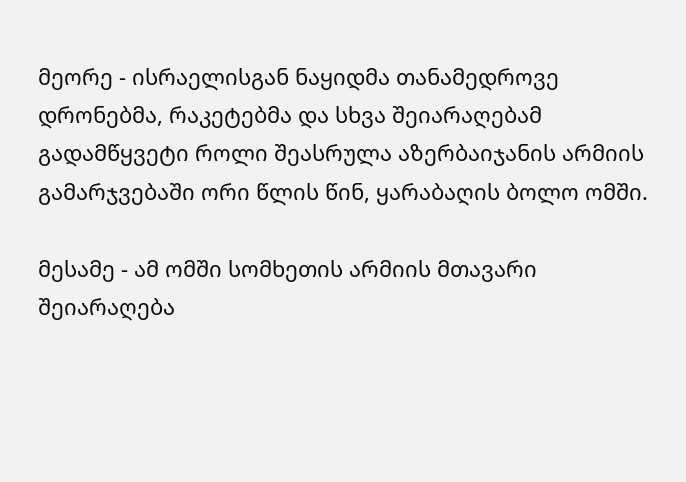მეორე - ისრაელისგან ნაყიდმა თანამედროვე დრონებმა, რაკეტებმა და სხვა შეიარაღებამ გადამწყვეტი როლი შეასრულა აზერბაიჯანის არმიის გამარჯვებაში ორი წლის წინ, ყარაბაღის ბოლო ომში.

მესამე - ამ ომში სომხეთის არმიის მთავარი შეიარაღება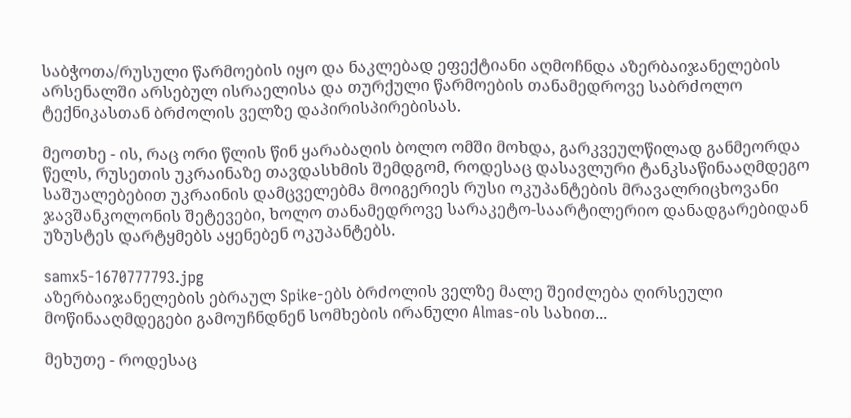საბჭოთა/რუსული წარმოების იყო და ნაკლებად ეფექტიანი აღმოჩნდა აზერბაიჯანელების არსენალში არსებულ ისრაელისა და თურქული წარმოების თანამედროვე საბრძოლო ტექნიკასთან ბრძოლის ველზე დაპირისპირებისას.

მეოთხე - ის, რაც ორი წლის წინ ყარაბაღის ბოლო ომში მოხდა, გარკვეულწილად განმეორდა წელს, რუსეთის უკრაინაზე თავდასხმის შემდგომ, როდესაც დასავლური ტანკსაწინააღმდეგო საშუალებებით უკრაინის დამცველებმა მოიგერიეს რუსი ოკუპანტების მრავალრიცხოვანი ჯავშანკოლონის შეტევები, ხოლო თანამედროვე სარაკეტო-საარტილერიო დანადგარებიდან უზუსტეს დარტყმებს აყენებენ ოკუპანტებს.

samx5-1670777793.jpg
აზერბაიჯანელების ებრაულ Spike-ებს ბრძოლის ველზე მალე შეიძლება ღირსეული მოწინააღმდეგები გამოუჩნდნენ სომხების ირანული Almas-ის სახით...

მეხუთე - როდესაც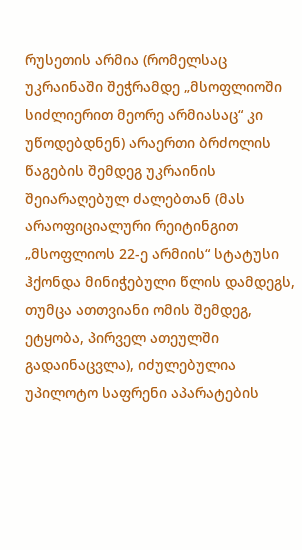რუსეთის არმია (რომელსაც უკრაინაში შეჭრამდე „მსოფლიოში სიძლიერით მეორე არმიასაც“ კი უწოდებდნენ) არაერთი ბრძოლის წაგების შემდეგ უკრაინის შეიარაღებულ ძალებთან (მას არაოფიციალური რეიტინგით „მსოფლიოს 22-ე არმიის“ სტატუსი ჰქონდა მინიჭებული წლის დამდეგს, თუმცა ათთვიანი ომის შემდეგ, ეტყობა, პირველ ათეულში გადაინაცვლა), იძულებულია უპილოტო საფრენი აპარატების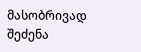მასობრივად შეძენა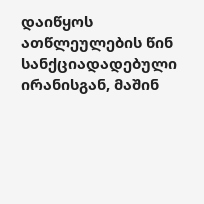დაიწყოს ათწლეულების წინ სანქციადადებული ირანისგან, მაშინ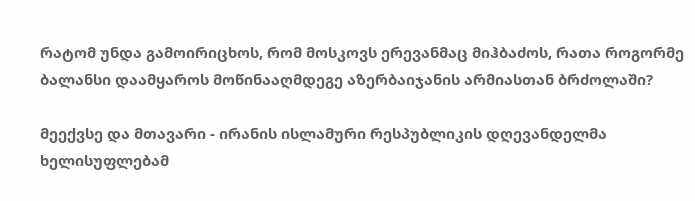რატომ უნდა გამოირიცხოს, რომ მოსკოვს ერევანმაც მიჰბაძოს, რათა როგორმე ბალანსი დაამყაროს მოწინააღმდეგე აზერბაიჯანის არმიასთან ბრძოლაში?

მეექვსე და მთავარი - ირანის ისლამური რესპუბლიკის დღევანდელმა ხელისუფლებამ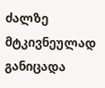ძალზე მტკივნეულად განიცადა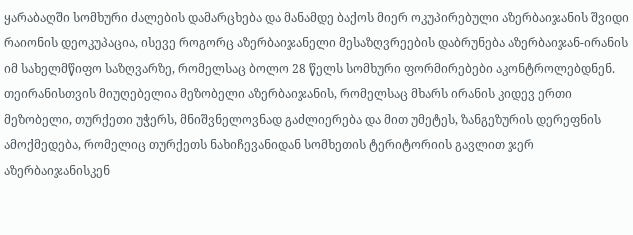ყარაბაღში სომხური ძალების დამარცხება და მანამდე ბაქოს მიერ ოკუპირებული აზერბაიჯანის შვიდი რაიონის დეოკუპაცია, ისევე როგორც აზერბაიჯანელი მესაზღვრეების დაბრუნება აზერბაიჯან-ირანის იმ სახელმწიფო საზღვარზე, რომელსაც ბოლო 28 წელს სომხური ფორმირებები აკონტროლებდნენ. თეირანისთვის მიუღებელია მეზობელი აზერბაიჯანის, რომელსაც მხარს ირანის კიდევ ერთი მეზობელი, თურქეთი უჭერს, მნიშვნელოვნად გაძლიერება და მით უმეტეს, ზანგეზურის დერეფნის ამოქმედება, რომელიც თურქეთს ნახიჩევანიდან სომხეთის ტერიტორიის გავლით ჯერ აზერბაიჯანისკენ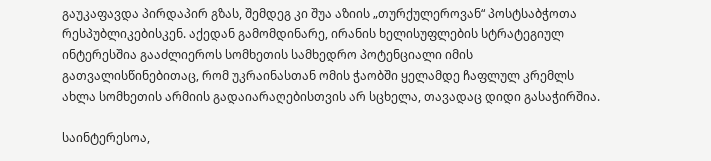გაუკაფავდა პირდაპირ გზას, შემდეგ კი შუა აზიის „თურქულეროვან“ პოსტსაბჭოთა რესპუბლიკებისკენ. აქედან გამომდინარე, ირანის ხელისუფლების სტრატეგიულ ინტერესშია გააძლიეროს სომხეთის სამხედრო პოტენციალი იმის გათვალისწინებითაც, რომ უკრაინასთან ომის ჭაობში ყელამდე ჩაფლულ კრემლს ახლა სომხეთის არმიის გადაიარაღებისთვის არ სცხელა, თავადაც დიდი გასაჭირშია.

საინტერესოა,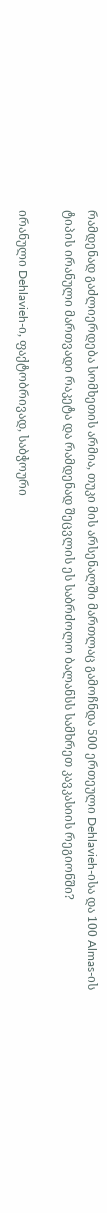რამდენად გაძლიერდება სომხეთის არმია, თუკი მის არსენალში მართლაც გამოჩნდა 500 ერთეული Dehlavieh-ისა და 100 Almas-ის ტიპის ირანული მართვადი რაკეტა და რამდენად შეცვლის ეს საბრძოლო ბალანსს სამხრეთ კავკასიის რეგიონში?

ირანული Dehlavieh-ი, ფაქტობრივად, საბჭოური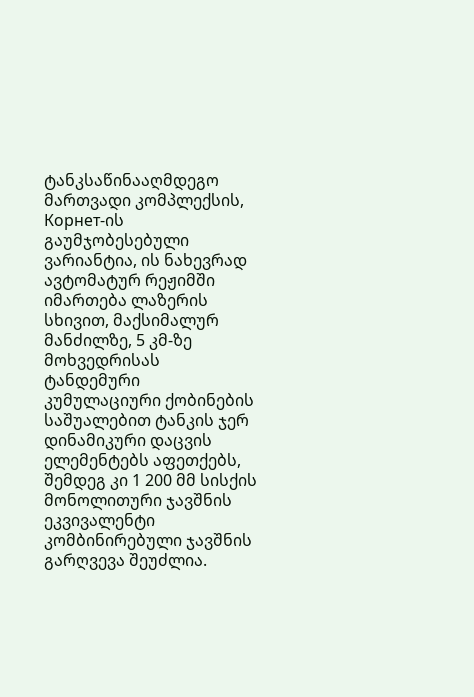ტანკსაწინააღმდეგო მართვადი კომპლექსის, Корнет-ის გაუმჯობესებული ვარიანტია, ის ნახევრად ავტომატურ რეჟიმში იმართება ლაზერის სხივით, მაქსიმალურ მანძილზე, 5 კმ-ზე მოხვედრისას ტანდემური კუმულაციური ქობინების საშუალებით ტანკის ჯერ დინამიკური დაცვის ელემენტებს აფეთქებს, შემდეგ კი 1 200 მმ სისქის მონოლითური ჯავშნის ეკვივალენტი კომბინირებული ჯავშნის გარღვევა შეუძლია.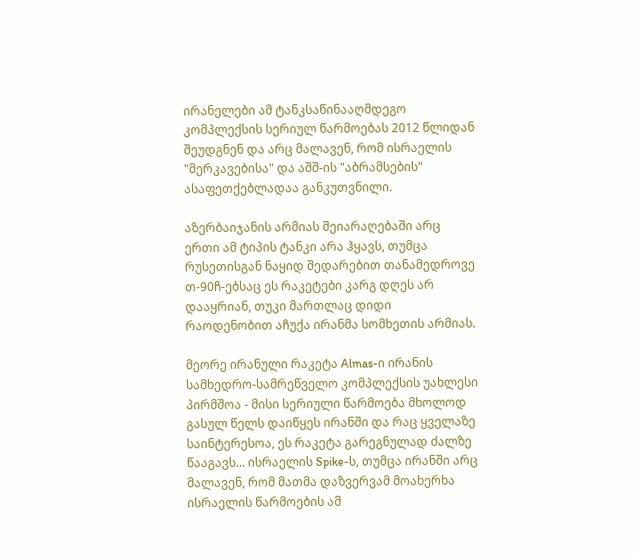ირანელები ამ ტანკსაწინააღმდეგო კომპლექსის სერიულ წარმოებას 2012 წლიდან შეუდგნენ და არც მალავენ, რომ ისრაელის "მერკავებისა" და აშშ-ის "აბრამსების" ასაფეთქებლადაა განკუთვნილი.

აზერბაიჯანის არმიას შეიარაღებაში არც ერთი ამ ტიპის ტანკი არა ჰყავს, თუმცა რუსეთისგან ნაყიდ შედარებით თანამედროვე თ-90ჩ-ებსაც ეს რაკეტები კარგ დღეს არ დააყრიან, თუკი მართლაც დიდი რაოდენობით აჩუქა ირანმა სომხეთის არმიას.

მეორე ირანული რაკეტა Almas-ი ირანის სამხედრო-სამრეწველო კომპლექსის უახლესი პირმშოა - მისი სერიული წარმოება მხოლოდ გასულ წელს დაიწყეს ირანში და რაც ყველაზე საინტერესოა, ეს რაკეტა გარეგნულად ძალზე წააგავს... ისრაელის Spike-ს, თუმცა ირანში არც მალავენ, რომ მათმა დაზვერვამ მოახერხა ისრაელის წარმოების ამ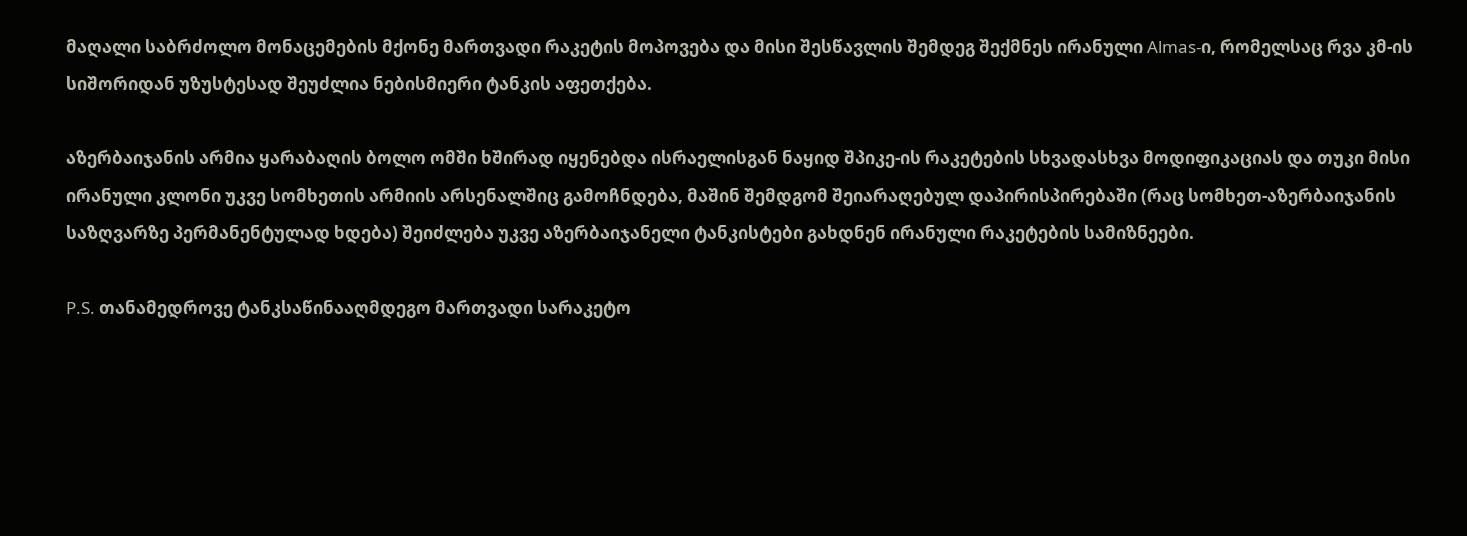მაღალი საბრძოლო მონაცემების მქონე მართვადი რაკეტის მოპოვება და მისი შესწავლის შემდეგ შექმნეს ირანული Almas-ი, რომელსაც რვა კმ-ის სიშორიდან უზუსტესად შეუძლია ნებისმიერი ტანკის აფეთქება.

აზერბაიჯანის არმია ყარაბაღის ბოლო ომში ხშირად იყენებდა ისრაელისგან ნაყიდ შპიკე-ის რაკეტების სხვადასხვა მოდიფიკაციას და თუკი მისი ირანული კლონი უკვე სომხეთის არმიის არსენალშიც გამოჩნდება, მაშინ შემდგომ შეიარაღებულ დაპირისპირებაში (რაც სომხეთ-აზერბაიჯანის საზღვარზე პერმანენტულად ხდება) შეიძლება უკვე აზერბაიჯანელი ტანკისტები გახდნენ ირანული რაკეტების სამიზნეები.

P.S. თანამედროვე ტანკსაწინააღმდეგო მართვადი სარაკეტო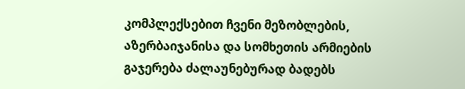კომპლექსებით ჩვენი მეზობლების, აზერბაიჯანისა და სომხეთის არმიების გაჯერება ძალაუნებურად ბადებს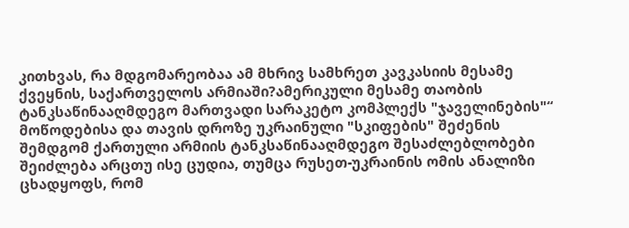კითხვას, რა მდგომარეობაა ამ მხრივ სამხრეთ კავკასიის მესამე ქვეყნის, საქართველოს არმიაში?ამერიკული მესამე თაობის ტანკსაწინააღმდეგო მართვადი სარაკეტო კომპლექს "ჯაველინების"“ მოწოდებისა და თავის დროზე უკრაინული "სკიფების" შეძენის შემდგომ ქართული არმიის ტანკსაწინააღმდეგო შესაძლებლობები შეიძლება არცთუ ისე ცუდია, თუმცა რუსეთ-უკრაინის ომის ანალიზი ცხადყოფს, რომ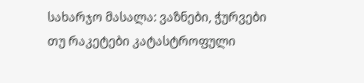სახარჯო მასალა: ვაზნები, ჭურვები თუ რაკეტები კატასტროფული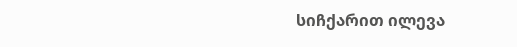სიჩქარით ილევა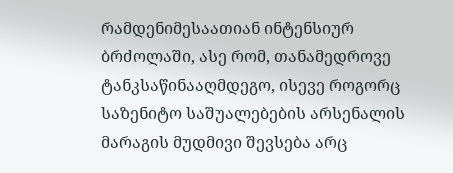რამდენიმესაათიან ინტენსიურ ბრძოლაში, ასე რომ, თანამედროვე ტანკსაწინააღმდეგო, ისევე როგორც საზენიტო საშუალებების არსენალის მარაგის მუდმივი შევსება არც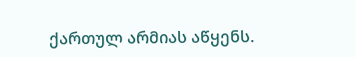ქართულ არმიას აწყენს.